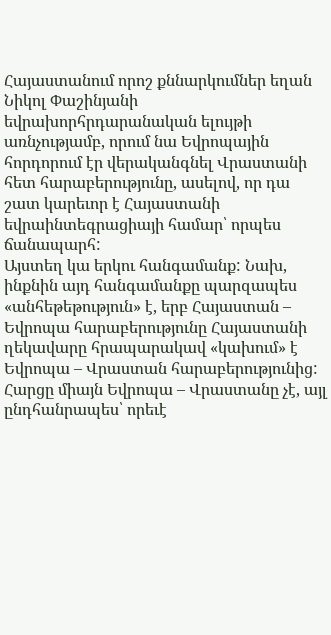Հայաստանում որոշ քննարկումներ եղան Նիկոլ Փաշինյանի եվրախորհրդարանական ելույթի առնչությամբ, որում նա Եվրոպային հորդորում էր վերականգնել Վրաստանի հետ հարաբերությունը, ասելով, որ դա շատ կարեւոր է Հայաստանի եվրաինտեգրացիայի համար՝ որպես ճանապարհ:
Այստեղ կա երկու հանգամանք: Նախ, ինքնին այդ հանգամանքը պարզապես «անհեթեթություն» է, երբ Հայաստան – Եվրոպա հարաբերությունը Հայաստանի ղեկավարը հրապարակավ «կախում» է Եվրոպա – Վրաստան հարաբերությունից: Հարցը միայն Եվրոպա – Վրաստանը չէ, այլ ընդհանրապես՝ որեւէ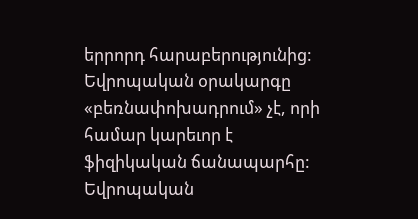երրորդ հարաբերությունից:
Եվրոպական օրակարգը «բեռնափոխադրում» չէ, որի համար կարեւոր է ֆիզիկական ճանապարհը: Եվրոպական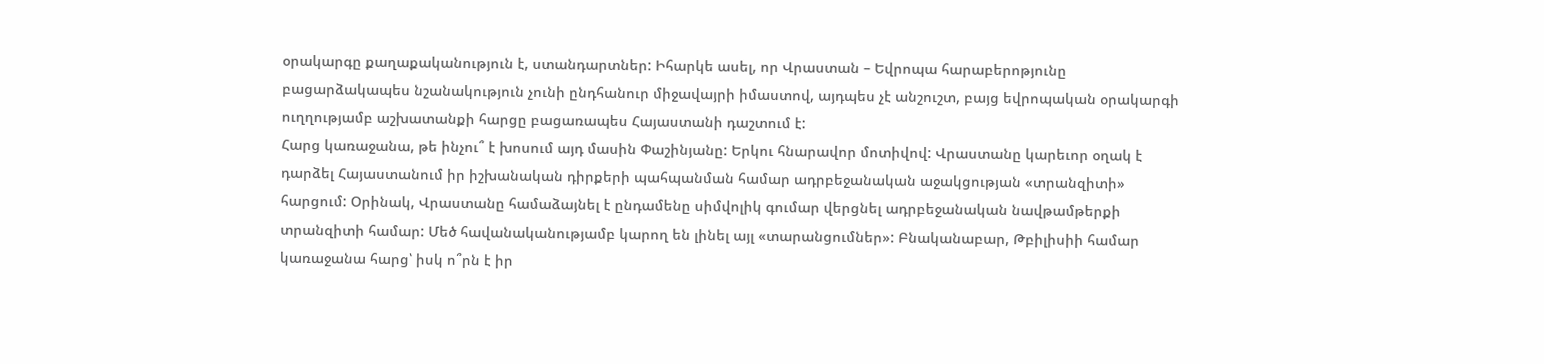օրակարգը քաղաքականություն է, ստանդարտներ: Իհարկե ասել, որ Վրաստան – Եվրոպա հարաբերոթյունը բացարձակապես նշանակություն չունի ընդհանուր միջավայրի իմաստով, այդպես չէ անշուշտ, բայց եվրոպական օրակարգի ուղղությամբ աշխատանքի հարցը բացառապես Հայաստանի դաշտում է:
Հարց կառաջանա, թե ինչու՞ է խոսում այդ մասին Փաշինյանը: Երկու հնարավոր մոտիվով: Վրաստանը կարեւոր օղակ է դարձել Հայաստանում իր իշխանական դիրքերի պահպանման համար ադրբեջանական աջակցության «տրանզիտի» հարցում: Օրինակ, Վրաստանը համաձայնել է ընդամենը սիմվոլիկ գումար վերցնել ադրբեջանական նավթամթերքի տրանզիտի համար: Մեծ հավանականությամբ կարող են լինել այլ «տարանցումներ»: Բնականաբար, Թբիլիսիի համար կառաջանա հարց՝ իսկ ո՞րն է իր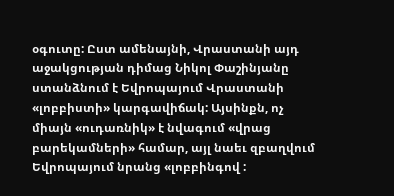օգուտը: Ըստ ամենայնի, Վրաստանի այդ աջակցության դիմաց Նիկոլ Փաշինյանը ստանձնում է Եվրոպայում Վրաստանի «լոբբիստի» կարգավիճակ: Այսինքն, ոչ միայն «ուդառնիկ» է նվագում «վրաց բարեկամների» համար, այլ նաեւ զբաղվում Եվրոպայում նրանց «լոբբինգով :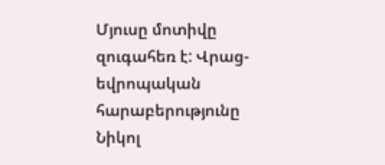Մյուսը մոտիվը զուգահեռ է: Վրաց-եվրոպական հարաբերությունը Նիկոլ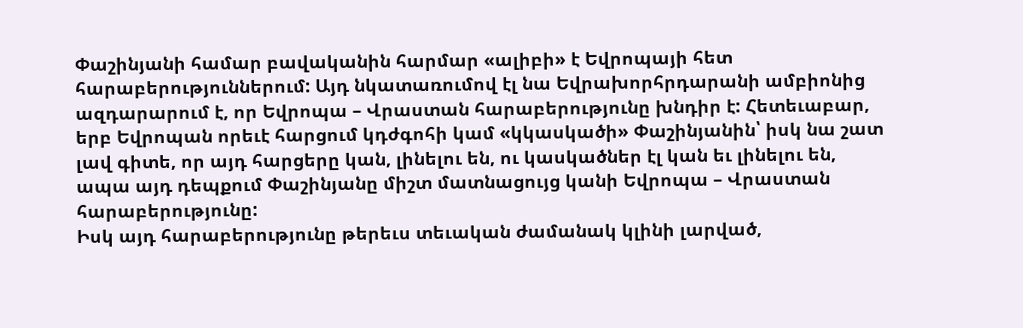Փաշինյանի համար բավականին հարմար «ալիբի» է Եվրոպայի հետ հարաբերություններում: Այդ նկատառումով էլ նա Եվրախորհրդարանի ամբիոնից ազդարարում է, որ Եվրոպա – Վրաստան հարաբերությունը խնդիր է: Հետեւաբար, երբ Եվրոպան որեւէ հարցում կդժգոհի կամ «կկասկածի» Փաշինյանին՝ իսկ նա շատ լավ գիտե, որ այդ հարցերը կան, լինելու են, ու կասկածներ էլ կան եւ լինելու են, ապա այդ դեպքում Փաշինյանը միշտ մատնացույց կանի Եվրոպա – Վրաստան հարաբերությունը:
Իսկ այդ հարաբերությունը թերեւս տեւական ժամանակ կլինի լարված,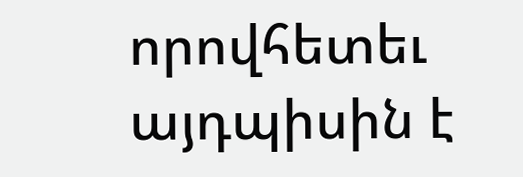որովհետեւ այդպիսին է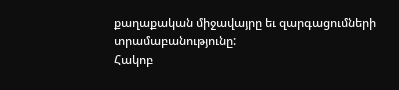քաղաքական միջավայրը եւ զարգացումների տրամաբանությունը:
Հակոբ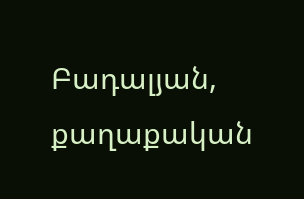Բադալյան, քաղաքական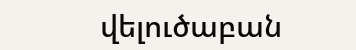վելուծաբան